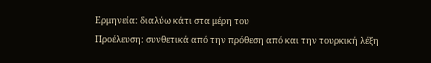Ερμηνεία: διαλύω κάτι στα μέρη του
Προέλευση: συνθετικά από την πρόθεση από και την τουρκική λέξη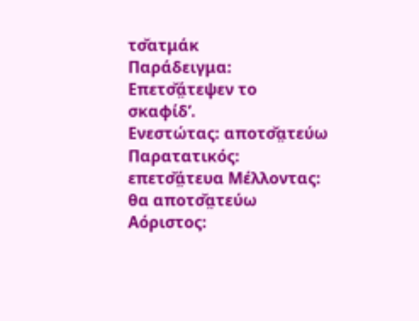τσ̌ατμάκ
Παράδειγμα: Επετσ̌ά̤τεψεν το σκαφίδ’.
Ενεστώτας: αποτσ̌α̤τεύω Παρατατικός: επετσ̌ά̤τευα Μέλλοντας: θα αποτσ̌α̤τεύω Αόριστος: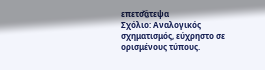επετσ̌ά̤τεψα
Σχόλιο: Αναλογικός σχηματισμός, εύχρηστο σε ορισμένους τύπους.